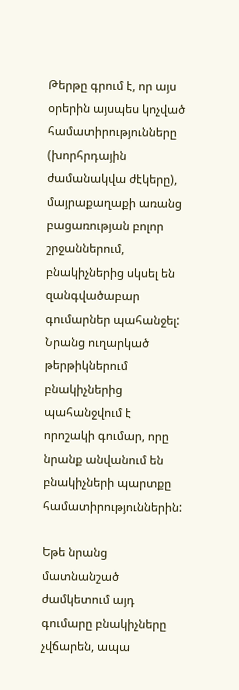Թերթը գրում է, որ այս օրերին այսպես կոչված համատիրությունները (խորհրդային ժամանակվա ժէկերը), մայրաքաղաքի առանց բացառության բոլոր շրջաններում, բնակիչներից սկսել են զանգվածաբար գումարներ պահանջել: Նրանց ուղարկած թերթիկներում բնակիչներից պահանջվում է որոշակի գումար, որը նրանք անվանում են բնակիչների պարտքը համատիրություններին:

Եթե նրանց մատնանշած ժամկետում այդ գումարը բնակիչները չվճարեն, ապա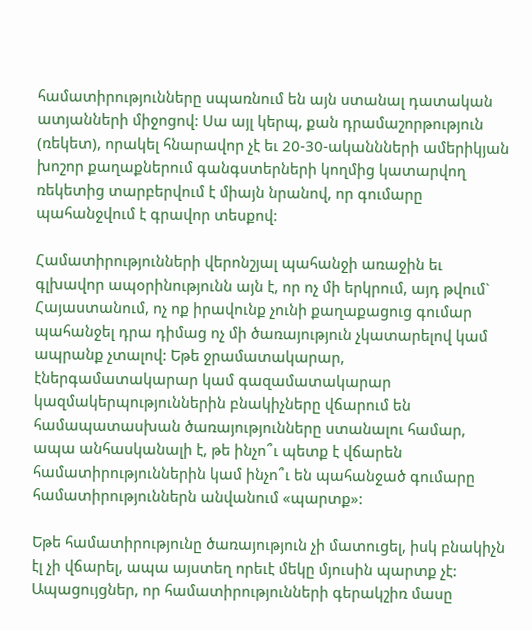համատիրությունները սպառնում են այն ստանալ դատական ատյանների միջոցով: Սա այլ կերպ, քան դրամաշորթություն (ռեկետ), որակել հնարավոր չէ եւ 20-30-ականնների ամերիկյան խոշոր քաղաքներում գանգստերների կողմից կատարվող ռեկետից տարբերվում է միայն նրանով, որ գումարը պահանջվում է գրավոր տեսքով:

Համատիրությունների վերոնշյալ պահանջի առաջին եւ գլխավոր ապօրինությունն այն է, որ ոչ մի երկրում, այդ թվում` Հայաստանում, ոչ ոք իրավունք չունի քաղաքացուց գումար պահանջել դրա դիմաց ոչ մի ծառայություն չկատարելով կամ ապրանք չտալով: Եթե ջրամատակարար, էներգամատակարար կամ գազամատակարար կազմակերպություններին բնակիչները վճարում են համապատասխան ծառայությունները ստանալու համար, ապա անհասկանալի է, թե ինչո՞ւ պետք է վճարեն համատիրություններին կամ ինչո՞ւ են պահանջած գումարը համատիրություններն անվանում «պարտք»:

Եթե համատիրությունը ծառայություն չի մատուցել, իսկ բնակիչն էլ չի վճարել, ապա այստեղ որեւէ մեկը մյուսին պարտք չէ: Ապացույցներ, որ համատիրությունների գերակշիռ մասը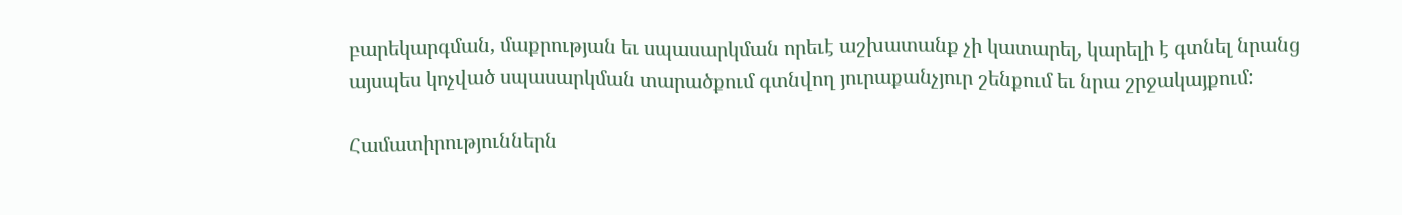բարեկարգման, մաքրության եւ սպասարկման որեւէ աշխատանք չի կատարել, կարելի է գտնել նրանց այսպես կոչված սպասարկման տարածքում գտնվող յուրաքանչյուր շենքում եւ նրա շրջակայքում:

Համատիրություններն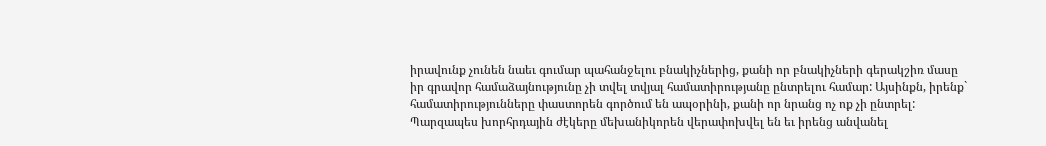իրավունք չունեն նաեւ գումար պահանջելու բնակիչներից, քանի որ բնակիչների գերակշիռ մասը իր գրավոր համաձայնությունը չի տվել տվյալ համատիրությանը ընտրելու համար: Այսինքն, իրենք` համատիրությունները փաստորեն գործում են ապօրինի, քանի որ նրանց ոչ ոք չի ընտրել: Պարզապես խորհրդային ժէկերը մեխանիկորեն վերափոխվել են եւ իրենց անվանել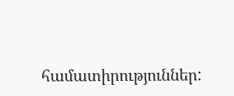համատիրություններ: